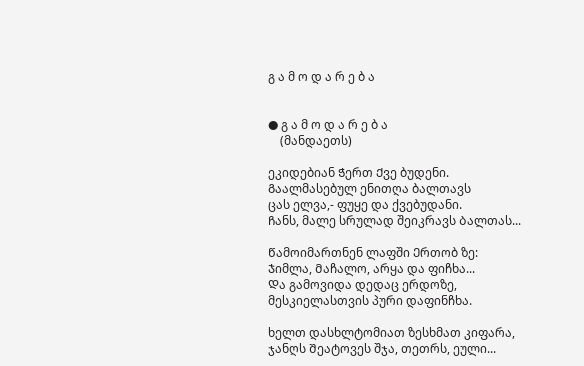გ ა მ ო დ ა რ ე ბ ა


● გ ა მ ო დ ა რ ე ბ ა
    (მანდაეთს)

ეკიდებიან Ჭერთ Ქვე ბუდენი.
Გაალმასებულ ენითღა ბალთავს
ცას ელვა,- ფუყე და ქვებუდანი.
Ჩანს, მალე სრულად შეიკრავს Ბალთას...

Წამოიმართნენ ლაფში Ერთობ ზე:
Ჯიმლა, Მაჩალო, არყა და ფიჩხა...
Და გამოვიდა დედაც ერდოზე,
მესკიელასთვის პური დაფინჩხა.

ხელთ დასხლტომიათ ზესხმათ კიფარა,
ჯანღს Შეატოვეს შჯა, თეთრს, ეული...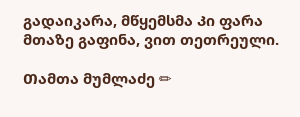გადაიკარა, მწყემსმა Კი ფარა
მთაზე გაფინა, ვით თეთრეული.

Თამთა მუმლაძე ✏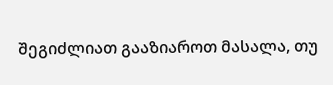შეგიძლიათ გააზიაროთ მასალა, თუ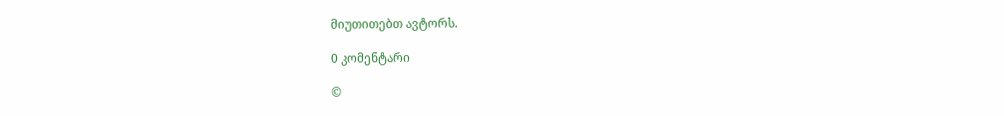მიუთითებთ ავტორს.

0 კომენტარი

©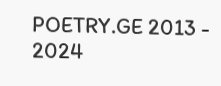POETRY.GE 2013 - 2024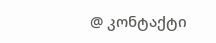@ კონტაქტი